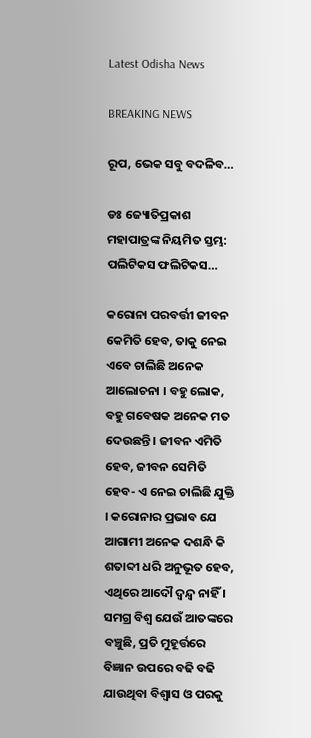Latest Odisha News

BREAKING NEWS

ରୂପ, ଭେକ ସବୁ ବଦଳିବ…

ଡଃ ଜ୍ୟୋତିପ୍ରକାଶ ମହାପାତ୍ରଙ୍କ ନିୟମିତ ସ୍ତମ୍ଭ: ପଲିଟିକସ ଫଲିଟିକସ…

କରୋନା ପରବର୍ତ୍ତୀ ଜୀବନ କେମିତି ହେବ, ତାକୁ ନେଇ ଏବେ ଚାଲିଛି ଅନେକ ଆଲୋଚନା । ବହୁ ଲୋକ, ବହୁ ଗବେଷକ ଅନେକ ମତ ଦେଉଛନ୍ତି । ଜୀବନ ଏମିତି ହେବ, ଜୀବନ ସେମିତି ହେବ- ଏ ନେଇ ଚାଲିଛି ଯୁକ୍ତି । କରୋନାର ପ୍ରଭାବ ଯେ ଆଗାମୀ ଅନେକ ଦଶନ୍ଧି କି ଶତାବ୍ଦୀ ଧରି ଅନୁଭୂତ ହେବ, ଏଥିରେ ଆଦୌ ଦ୍ୱନ୍ଦ୍ୱ ନାହିଁ । ସମଗ୍ର ବିଶ୍ୱ ଯେଉଁ ଆତଙ୍କରେ ବଞ୍ଚୁଛି, ପ୍ରତି ମୁହୂର୍ତ୍ତରେ ବିଜ୍ଞାନ ଉପରେ ବଢି ବଢି ଯାଉଥିବା ବିଶ୍ୱାସ ଓ ପରକୁ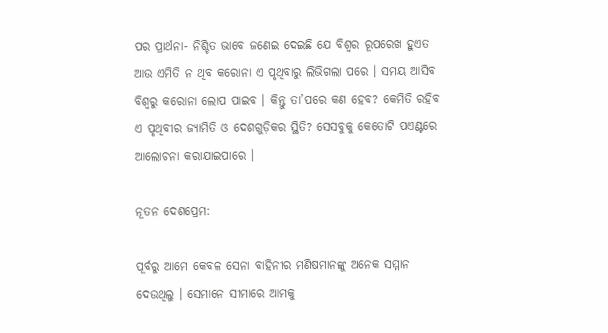ପର ପ୍ରାର୍ଥନା- ନିଶ୍ଚିତ ଭାବେ ଜଣେଇ ଦେଇଛି ଯେ ବିଶ୍ୱର ରୂପରେଖ ହୁଏତ ଆଉ ଏମିତି ନ ଥିବ କରୋନା ଏ ପୃଥିବାରୁ ଲିଭିଗଲା ପରେ । ସମୟ ଆସିବ ବିଶ୍ୱରୁ କରୋନା ଲୋପ ପାଇବ । କିନ୍ତୁ ତା’ପରେ କଣ ହେବ? କେମିତି ରହିବ ଏ ପୃଥିବୀର ଜ୍ୟାମିତି ଓ ଦେଶଗୁଡ଼ିକର ସ୍ଥିତି? ସେସବୁକୁ କେତୋଟି ପଏଣ୍ଟରେ ଆଲୋଚନା କରାଯାଇପାରେ ।

ନୂତନ ଦେଶପ୍ରେମ:

ପୂର୍ବରୁ ଆମେ କେବଳ ସେନା ବାହିନୀର ମଣିଷମାନଙ୍କୁ ଅନେକ ସମ୍ମାନ ଦେଉଥିଲୁ । ସେମାନେ ସୀମାରେ ଆମକୁ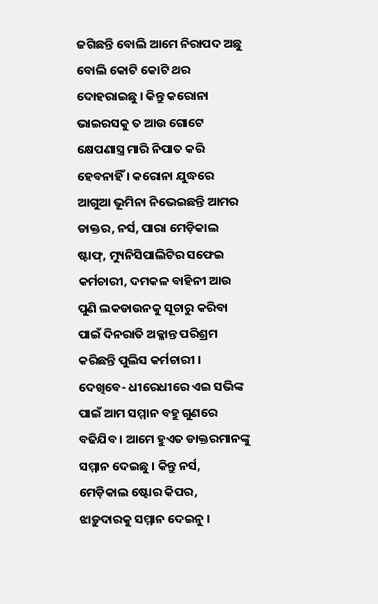ଜଗିଛନ୍ତି ବୋଲି ଆମେ ନିରାପଦ ଅଛୁ ବୋଲି କୋଟି କୋଟି ଥର ଦୋହରାଇଛୁ । କିନ୍ତୁ କରୋନା ଭାଇରସକୁ ତ ଆଉ ଗୋଟେ କ୍ଷେପଣାସ୍ତ୍ର ମାରି ନିପାତ କରି ହେବନାହିଁ । କରୋନା ଯୁଦ୍ଧରେ ଆଗୁଆ ଭୂମିନା ନିଭେଇଛନ୍ତି ଆମର ଡାକ୍ତର, ନର୍ସ, ପାରା ମେଡ଼ିକାଲ ଷ୍ଟାଫ୍‍, ମ୍ୟୁନିସିପାଲିଟିର ସଫେଇ କର୍ମଚାରୀ, ଦମକଳ ବାହିନୀ ଆଉ ପୁଣି ଲକଡାଉନକୁ ସୂଚାରୁ କରିବା ପାଇଁ ଦିନରାତି ଅକ୍ଳାନ୍ତ ପରିଶ୍ରମ କରିଛନ୍ତି ପୁଲିସ କର୍ମଚାରୀ । ଦେଖିବେ- ଧୀରେଧୀରେ ଏଇ ସଭିଙ୍କ ପାଇଁ ଆମ ସମ୍ମାନ ବହୁ ଗୁଣରେ ବଢିଯିବ । ଆମେ ହୁଏତ ଡାକ୍ତରମାନଙ୍କୁ ସମ୍ମାନ ଦେଇଛୁ । କିନ୍ତୁ ନର୍ସ, ମେଡ଼ିକାଲ ଷ୍ଟୋର କିପର, ଝାଡ଼ୁଦାରକୁ ସମ୍ମାନ ଦେଇନୁ ।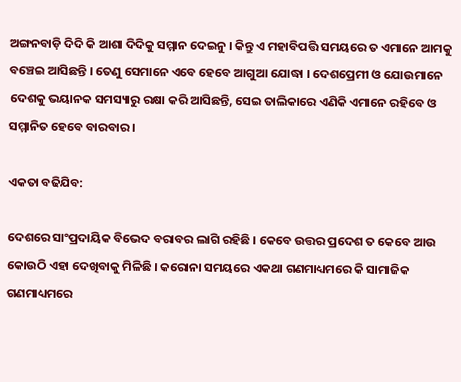ଅଙ୍ଗନବାଡ଼ି ଦିଦି କି ଆଶା ଦିଦିକୁ ସମ୍ମାନ ଦେଇନୁ । କିନ୍ତୁ ଏ ମହାବିପତ୍ତି ସମୟରେ ତ ଏମାନେ ଆମକୁ ବଞ୍ଚେଇ ଆସିଛନ୍ତି । ତେଣୁ ସେମାନେ ଏବେ ହେବେ ଆଗୁଆ ଯୋଦ୍ଧା । ଦେଶପ୍ରେମୀ ଓ ଯୋଉମାନେ ଦେଶକୁ ଭୟାନକ ସମସ୍ୟାରୁ ରକ୍ଷା କରି ଆସିଛନ୍ତି, ସେଇ ତାଲିକାରେ ଏଣିକି ଏମାନେ ରହିବେ ଓ ସମ୍ମାନିତ ହେବେ ବାରବାର ।

ଏକତା ବଢିଯିବ:

ଦେଶରେ ସାଂପ୍ରଦାୟିକ ବିଭେଦ ବରାବର ଲାଗି ରହିଛି । କେବେ ଉତ୍ତର ପ୍ରଦେଶ ତ କେବେ ଆଉ କୋଉଠି ଏହା ଦେଖିବାକୁ ମିଳିଛି । କରୋନା ସମୟରେ ଏକଥା ଗଣମାଧ୍ୟମରେ କି ସାମାଜିକ ଗଣମାଧ୍ୟମରେ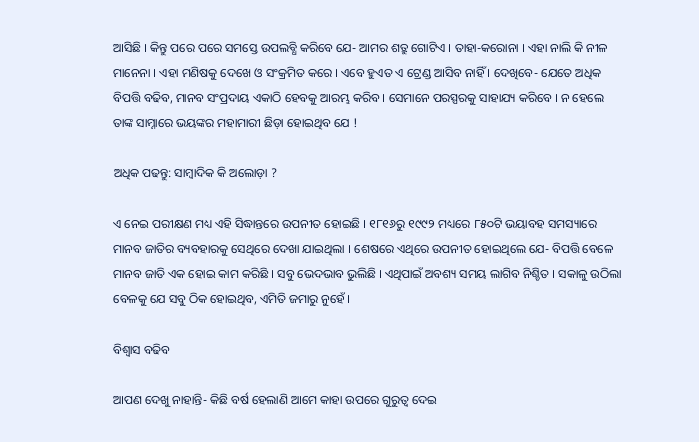ଆସିଛି । କିନ୍ତୁ ପରେ ପରେ ସମସ୍ତେ ଉପଲବ୍ଧି କରିବେ ଯେ- ଆମର ଶତ୍ରୁ ଗୋଟିଏ । ତାହା-କରୋନା । ଏହା ନାଲି କି ନୀଳ ମାନେନା । ଏହା ମଣିଷକୁ ଦେଖେ ଓ ସଂକ୍ରମିତ କରେ । ଏବେ ହୁଏତ ଏ ଟ୍ରେଣ୍ଡ ଆସିବ ନାହିଁ । ଦେଖିବେ- ଯେତେ ଅଧିକ ବିପତ୍ତି ବଢିବ, ମାନବ ସଂପ୍ରଦାୟ ଏକାଠି ହେବକୁ ଆରମ୍ଭ କରିବ । ସେମାନେ ପରସ୍ପରକୁ ସାହାଯ୍ୟ କରିବେ । ନ ହେଲେ ତାଙ୍କ ସାମ୍ନାରେ ଭୟଙ୍କର ମହାମାରୀ ଛିଡ଼ା ହୋଇଥିବ ଯେ !

ଅଧିକ ପଢନ୍ତୁ: ସାମ୍ବାଦିକ କି ଅଲୋଡ଼ା ?

ଏ ନେଇ ପରୀକ୍ଷଣ ମଧ୍ୟ ଏହି ସିଦ୍ଧାନ୍ତରେ ଉପନୀତ ହୋଇଛି । ୧୮୧୬ରୁ ୧୯୯୨ ମଧ୍ୟରେ ୮୫୦ଟି ଭୟାବହ ସମସ୍ୟାରେ ମାନବ ଜାତିର ବ୍ୟବହାରକୁ ସେଥିରେ ଦେଖା ଯାଇଥିଲା । ଶେଷରେ ଏଥିରେ ଉପନୀତ ହୋଇଥିଲେ ଯେ- ବିପତ୍ତି ବେଳେ ମାନବ ଜାତି ଏକ ହୋଇ କାମ କରିଛି । ସବୁ ଭେଦଭାବ ଭୁଲିଛି । ଏଥିପାଇଁ ଅବଶ୍ୟ ସମୟ ଲାଗିବ ନିଶ୍ଚିତ । ସକାଳୁ ଉଠିଲା ବେଳକୁ ଯେ ସବୁ ଠିକ ହୋଇଥିବ, ଏମିତି ଜମାରୁ ନୁହେଁ ।

ବିଶ୍ୱାସ ବଢିବ

ଆପଣ ଦେଖୁ ନାହାନ୍ତି- କିଛି ବର୍ଷ ହେଲାଣି ଆମେ କାହା ଉପରେ ଗୁରୁତ୍ୱ ଦେଇ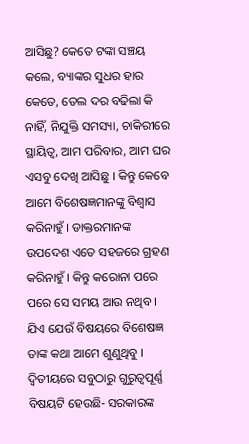ଆସିଛୁ? କେତେ ଟଙ୍କା ସଞ୍ଚୟ କଲେ, ବ୍ୟାଙ୍କର ସୁଧର ହାର କେତେ, ତେଲ ଦର ବଢିଲା କି ନାହିଁ, ନିଯୁକ୍ତି ସମସ୍ୟା, ଚାକିରୀରେ ସ୍ଥାୟିତ୍ୱ, ଆମ ପରିବାର, ଆମ ଘର ଏସବୁ ଦେଖି ଆସିଛୁ । କିନ୍ତୁ କେବେ ଆମେ ବିଶେଷଜ୍ଞମାନଙ୍କୁ ବିଶ୍ୱାସ କରିନାହୁଁ । ଡାକ୍ତରମାନଙ୍କ ଉପଦେଶ ଏତେ ସହଜରେ ଗ୍ରହଣ କରିନାହୁଁ । କିନ୍ତୁ କରୋନା ପରେ ପରେ ସେ ସମୟ ଆଉ ନଥିବ । ଯିଏ ଯେଉଁ ବିଷୟରେ ବିଶେଷଜ୍ଞ ତାଙ୍କ କଥା ଆମେ ଶୁଣୁଥିବୁ ।
ଦ୍ୱିତୀୟରେ ସବୁଠାରୁ ଗୁରୁତ୍ୱପୂର୍ଣ୍ଣ ବିଷୟଟି ହେଉଛି- ସରକାରଙ୍କ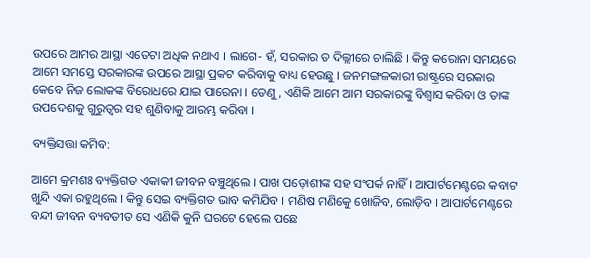ଉପରେ ଆମର ଆସ୍ଥା ଏତେଟା ଅଧିକ ନଥାଏ । ଲାଗେ- ହଁ, ସରକାର ତ ଦିଲ୍ଲୀରେ ଚାଲିଛି । କିନ୍ତୁ କରୋନା ସମୟରେ ଆମେ ସମସ୍ତେ ସରକାରଙ୍କ ଉପରେ ଆସ୍ଥା ପ୍ରକଟ କରିବାକୁ ବାଧ୍ୟ ହେଉଛୁ । ଜନମଙ୍ଗଳକାରୀ ରାଷ୍ଟ୍ରରେ ସରକାର କେବେ ନିଜ ଲୋକଙ୍କ ବିରୋଧରେ ଯାଇ ପାରେନା । ତେଣୁ, ଏଣିକି ଆମେ ଆମ ସରକାରଙ୍କୁ ବିଶ୍ୱାସ କରିବା ଓ ତାଙ୍କ ଉପଦେଶକୁ ଗୁରୁତ୍ୱର ସହ ଶୁଣିବାକୁ ଆରମ୍ଭ କରିବା ।

ବ୍ୟକ୍ତିସତ୍ତା କମିବ:

ଆମେ କ୍ରମଶଃ ବ୍ୟକ୍ତିଗତ ଏକାକୀ ଜୀବନ ବଞ୍ଚୁଥିଲେ । ପାଖ ପଡ଼ୋଶୀଙ୍କ ସହ ସଂପର୍କ ନାହିଁ । ଆପାର୍ଟମେଣ୍ଟରେ କବାଟ ଖୁନ୍ଦି ଏକା ରହୁଥିଲେ । କିନ୍ତୁ ସେଇ ବ୍ୟକ୍ତିଗତ ଭାବ କମିଯିବ । ମଣିଷ ମଣିକେୁ ଖୋଜିବ, ଲୋଡ଼ିବ । ଆପାର୍ଟମେଣ୍ଟରେ ବନ୍ଦୀ ଜୀବନ ବ୍ୟବତୀତ ସେ ଏଣିକି କୁନି ଘରଟେ ହେଲେ ପଛେ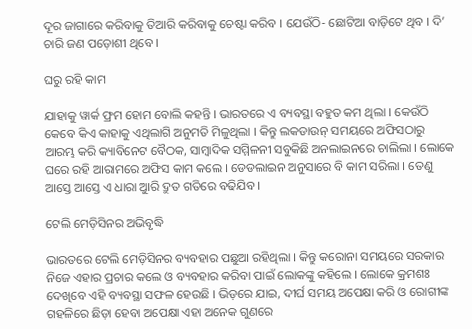ଦୂର ଜାଗାରେ କରିବାକୁ ତିଆରି କରିବାକୁ ଚେଷ୍ଟା କରିବ । ଯେଉଁଠି- ଛୋଟିଆ ବାଡ଼ିଟେ ଥିବ । ଦି’ ଚାରି ଜଣ ପଡ଼ୋଶୀ ଥିବେ ।

ଘରୁ ରହି କାମ

ଯାହାକୁ ୱାର୍କ ଫ୍ରମ ହୋମ ବୋଲି କହନ୍ତି । ଭାରତରେ ଏ ବ୍ୟବସ୍ଥା ବହୁତ କମ ଥିଲା । କେଉଁଠି କେବେ କିଏ କାହାକୁ ଏଥିଲାଗି ଅନୁମତି ମିଳୁଥିଲା । କିନ୍ତୁ ଲକଡାଉନ୍‍ ସମୟରେ ଅଫିସଠାରୁ ଆରମ୍ଭ କରି କ୍ୟାବିନେଟ ବୈଠକ, ସାମ୍ବାଦିକ ସମ୍ମିଳନୀ ସବୁକିଛି ଅନଲାଇନରେ ଚାଲିଲା । ଲୋକେ ଘରେ ରହି ଆରାମରେ ଅଫିସ କାମ କଲେ । ଡେଡଲାଇନ ଅନୁସାରେ ବି କାମ ସରିଲା । ତେଣୁ ଆସ୍ତେ ଆସ୍ତେ ଏ ଧାରା ଆୁରି ଦ୍ରୁତ ଗତିରେ ବଢିଯିବ ।

ଟେଲି ମେଡ଼ିସିନର ଅଭିବୃଦ୍ଧି

ଭାରତରେ ଟେଲି ମେଡ଼ିସିନର ବ୍ୟବହାର ପଛୁଆ ରହିଥିଲା । କିନ୍ତୁ କରୋନା ସମୟରେ ସରକାର ନିଜେ ଏହାର ପ୍ରଚାର କଲେ ଓ ବ୍ୟବହାର କରିବା ପାଇଁ ଲୋକଙ୍କୁ କହିଲେ । ଲୋକେ କ୍ରମଶଃ ଦେଖିବେ ଏହି ବ୍ୟବସ୍ଥା ସଫଳ ହେଉଛି । ଭିଡ଼ରେ ଯାଇ, ଦୀର୍ଘ ସମୟ ଅପେକ୍ଷା କରି ଓ ରୋଗୀଙ୍କ ଗହଳିରେ ଛିଡ଼ା ହେବା ଅପେକ୍ଷା ଏହା ଅନେକ ଗୁଣରେ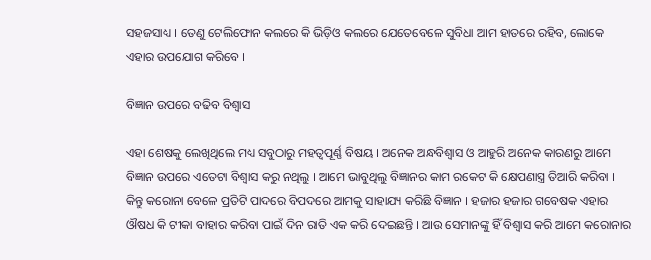ସହଜସାଧ୍ୟ । ତେଣୁ ଟେଲିଫୋନ କଲରେ କି ଭିଡ଼ିଓ କଲରେ ଯେତେବେଳେ ସୁବିଧା ଆମ ହାତରେ ରହିବ, ଲୋକେ ଏହାର ଉପଯୋଗ କରିବେ ।

ବିଜ୍ଞାନ ଉପରେ ବଢିବ ବିଶ୍ୱାସ

ଏହା ଶେଷକୁ ଲେଖିଥିଲେ ମଧ୍ୟ ସବୁଠାରୁ ମହତ୍ୱପୂର୍ଣ୍ଣ ବିଷୟ । ଅନେକ ଅନ୍ଧବିଶ୍ୱାସ ଓ ଆହୁରି ଅନେକ କାରଣରୁ ଆମେ ବିଜ୍ଞାନ ଉପରେ ଏତେଟା ବିଶ୍ୱାସ କରୁ ନଥିଲୁ । ଆମେ ଭାବୁଥିଲୁ ବିଜ୍ଞାନର କାମ ରକେଟ କି କ୍ଷେପଣାସ୍ତ୍ର ତିଆରି କରିବା । କିନ୍ତୁ କରୋନା ବେଳେ ପ୍ରତିଟି ପାଦରେ ବିପଦରେ ଆମକୁ ସାହାଯ୍ୟ କରିଛି ବିଜ୍ଞାନ । ହଜାର ହଜାର ଗବେଷକ ଏହାର ଔଷଧ କି ଟୀକା ବାହାର କରିବା ପାଇଁ ଦିନ ରାତି ଏକ କରି ଦେଇଛନ୍ତି । ଆଉ ସେମାନଙ୍କୁ ହିଁ ବିଶ୍ୱାସ କରି ଆମେ କରୋନାର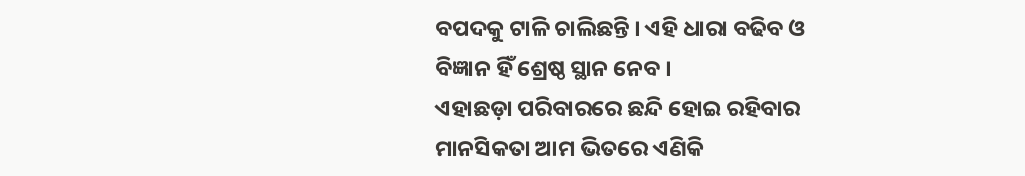ବପଦକୁ ଟାଳି ଚାଲିଛନ୍ତି । ଏହି ଧାରା ବଢିବ ଓ ବିଜ୍ଞାନ ହିଁ ଶ୍ରେଷ୍ଠ ସ୍ଥାନ ନେବ ।
ଏହାଛଡ଼ା ପରିବାରରେ ଛନ୍ଦି ହୋଇ ରହିବାର ମାନସିକତା ଆମ ଭିତରେ ଏଣିକି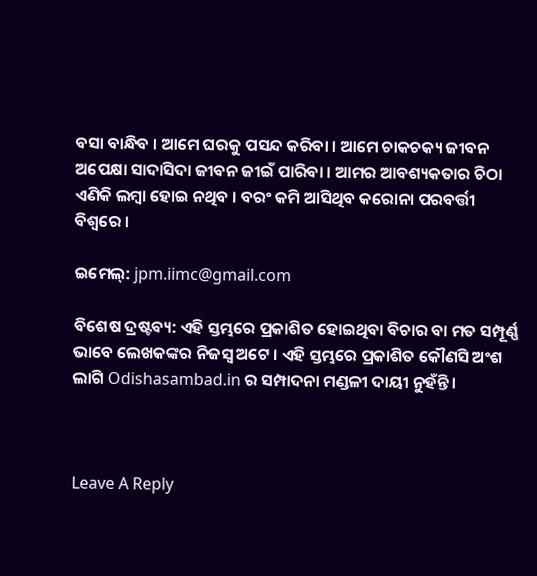ବସା ବାନ୍ଧିବ । ଆମେ ଘରକୁ ପସନ୍ଦ କରିବା । ଆମେ ଚାକଚକ୍ୟ ଜୀବନ ଅପେକ୍ଷା ସାଦାସିଦା ଜୀବନ ଜୀଇଁ ପାରିବା । ଆମର ଆବଶ୍ୟକତାର ଚିଠା ଏଣିକି ଲମ୍ବା ହୋଇ ନଥିବ । ବରଂ କମି ଆସିଥିବ କରୋନା ପରବର୍ତ୍ତୀ ବିଶ୍ୱରେ ।

ଇମେଲ୍‌: jpm.iimc@gmail.com

ବିଶେଷ ଦ୍ରଷ୍ଟବ୍ୟ: ଏହି ସ୍ତମ୍ଭରେ ପ୍ରକାଶିତ ହୋଇଥିବା ବିଚାର ବା ମତ ସମ୍ପୂର୍ଣ୍ଣ ଭାବେ ଲେଖକଙ୍କର ନିଜସ୍ୱ ଅଟେ । ଏହି ସ୍ତମ୍ଭରେ ପ୍ରକାଶିତ କୌଣସି ଅଂଶ ଲାଗି Odishasambad.in ର ସମ୍ପାଦନା ମଣ୍ଡଳୀ ଦାୟୀ ନୁହଁନ୍ତି ।



Leave A Reply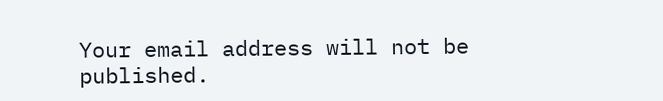Your email address will not be published.